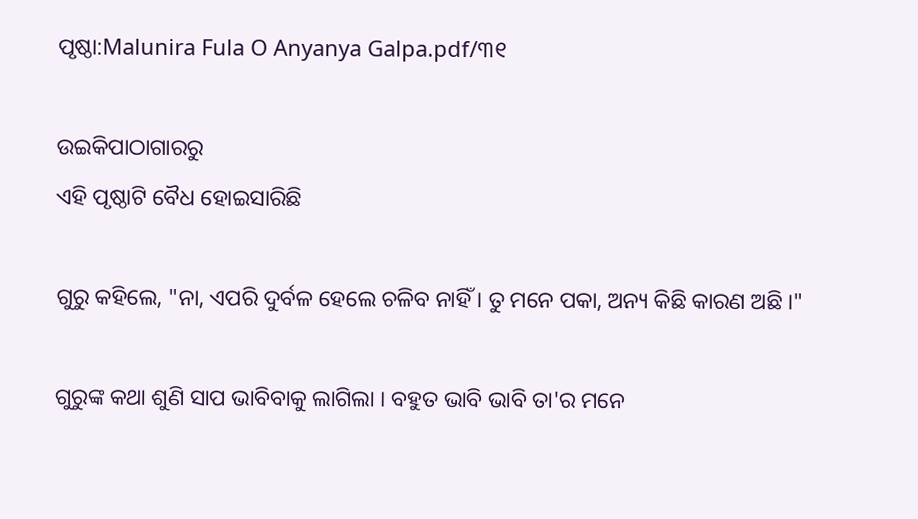ପୃଷ୍ଠା:Malunira Fula O Anyanya Galpa.pdf/୩୧

ଉଇକିପାଠାଗାର‌ରୁ
ଏହି ପୃଷ୍ଠାଟି ବୈଧ ହୋଇସାରିଛି

ଗୁରୁ କହିଲେ, "ନା, ଏପରି ଦୁର୍ବଳ ହେଲେ ଚଳିବ ନାହିଁ । ତୁ ମନେ ପକା, ଅନ୍ୟ କିଛି କାରଣ ଅଛି ।"

ଗୁରୁଙ୍କ କଥା ଶୁଣି ସାପ ଭାବିବାକୁ ଲାଗିଲା । ବହୁତ ଭାବି ଭାବି ତା'ର ମନେ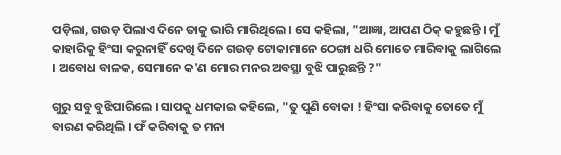ପଡ଼ିଲା, ଗଉଡ଼ ପିଲାଏ ଦିନେ ତାକୁ ଭାରି ମାରିଥିଲେ । ସେ କହିଲା, "ଆଜ୍ଞା, ଆପଣ ଠିକ୍ କହୁଛନ୍ତି । ମୁଁ କାହାରିକୁ ହିଂସା କରୁନାହିଁ ଦେଖି ଦିନେ ଗଉଡ଼ ଟୋକାମାନେ ଠେଙ୍ଗା ଧରି ମୋତେ ମାରିବାକୁ ଲାଗିଲେ । ଅବୋଧ ବାଳକ, ସେମାନେ କ'ଣ ମୋର ମନର ଅବସ୍ଥା ବୁଝି ପାରୁଛନ୍ତି ?"

ଗୁରୁ ସବୁ ବୁଝିପାରିଲେ । ସାପକୁ ଧମକାଇ କହିଲେ, "ତୁ ପୁଣି ବୋକା ! ହିଂସା କରିବାକୁ ତୋତେ ମୁଁ ବାରଣ କରିଥିଲି । ଫଁ କରିବାକୁ ତ ମନା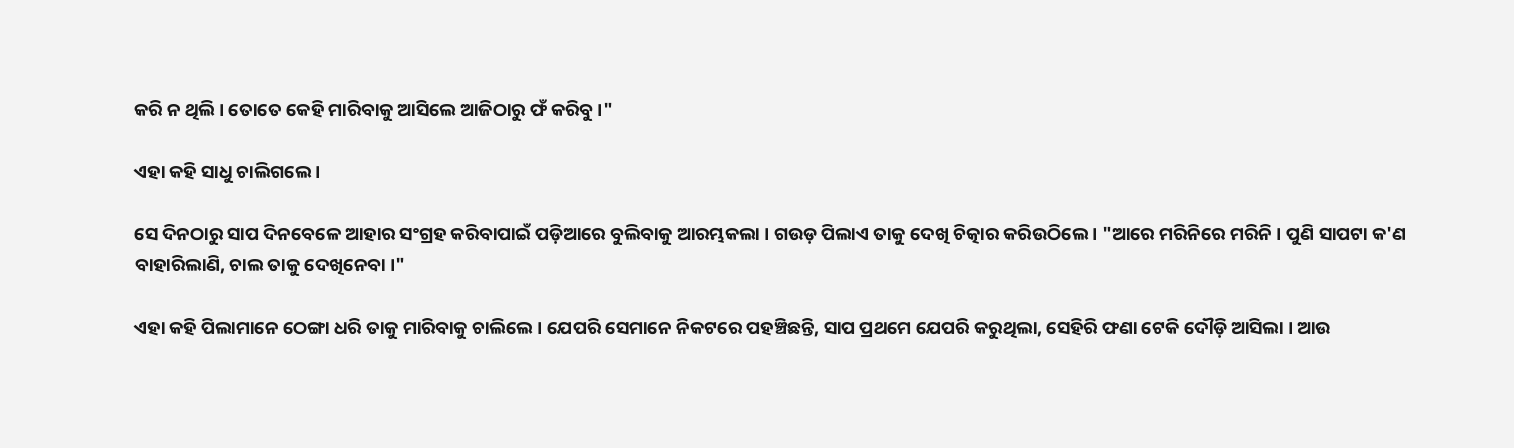କରି ନ ଥିଲି । ତୋତେ କେହି ମାରିବାକୁ ଆସିଲେ ଆଜିଠାରୁ ଫଁ କରିବୁ ।"

ଏହା କହି ସାଧୁ ଚାଲିଗଲେ ।

ସେ ଦିନଠାରୁ ସାପ ଦିନବେଳେ ଆହାର ସଂଗ୍ରହ କରିବାପାଇଁ ପଡ଼ିଆରେ ବୁଲିବାକୁ ଆରମ୍ଭକଲା । ଗଉଡ଼ ପିଲାଏ ତାକୁ ଦେଖି ଚିତ୍କାର କରିଉଠିଲେ । "ଆରେ ମରିନିରେ ମରିନି । ପୁଣି ସାପଟା କ'ଣ ବାହାରିଲାଣି, ଚାଲ ତାକୁ ଦେଖିନେବା ।"

ଏହା କହି ପିଲାମାନେ ଠେଙ୍ଗା ଧରି ତାକୁ ମାରିବାକୁ ଚାଲିଲେ । ଯେପରି ସେମାନେ ନିକଟରେ ପହଞ୍ଚିଛନ୍ତି, ସାପ ପ୍ରଥମେ ଯେପରି କରୁଥିଲା, ସେହିରି ଫଣା ଟେକି ଦୌଡ଼ି ଆସିଲା । ଆଉ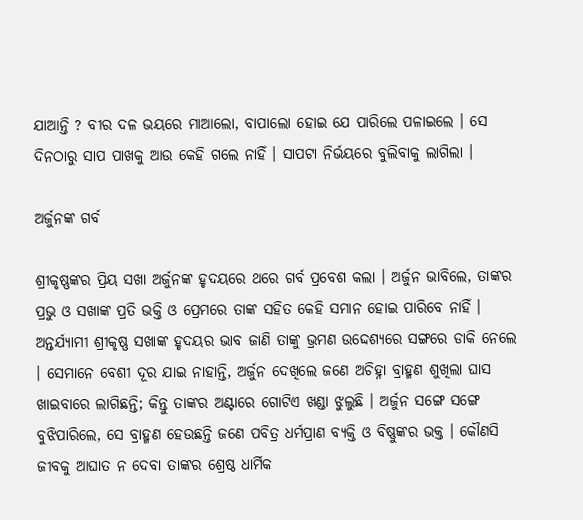ଯାଆନ୍ତି ? ବୀର ଦଳ ଭୟରେ ମାଆଲୋ, ବାପାଲୋ ହୋଇ ଯେ ପାରିଲେ ପଳାଇଲେ । ସେ ଦିନଠାରୁ ସାପ ପାଖକୁ ଆଉ କେହି ଗଲେ ନାହିଁ । ସାପଟା ନିର୍ଭୟରେ ବୁଲିବାକୁ ଲାଗିଲା ।

ଅର୍ଜୁନଙ୍କ ଗର୍ବ

ଶ୍ରୀକୃଷ୍ଣଙ୍କର ପ୍ରିୟ ସଖା ଅର୍ଜୁନଙ୍କ ହୃଦୟରେ ଥରେ ଗର୍ବ ପ୍ରବେଶ କଲା । ଅର୍ଜୁନ ଭାବିଲେ, ତାଙ୍କର ପ୍ରଭୁ ଓ ସଖାଙ୍କ ପ୍ରତି ଭକ୍ତି ଓ ପ୍ରେମରେ ତାଙ୍କ ସହିତ କେହି ସମାନ ହୋଇ ପାରିବେ ନାହିଁ । ଅନ୍ତର୍ଯ୍ୟାମୀ ଶ୍ରୀକୃଷ୍ଣ ସଖାଙ୍କ ହୃଦୟର ଭାବ ଜାଣି ତାଙ୍କୁ ଭ୍ରମଣ ଉଦ୍ଦେଶ୍ୟରେ ସଙ୍ଗରେ ଡାକି ନେଲେ । ସେମାନେ ବେଶୀ ଦୂର ଯାଇ ନାହାନ୍ତି, ଅର୍ଜୁନ ଦେଖିଲେ ଜଣେ ଅଚିହ୍ନା ବ୍ରାହ୍ମଣ ଶୁଖିଲା ଘାସ ଖାଇବାରେ ଲାଗିଛନ୍ତି; କିନ୍ତୁ ତାଙ୍କର ଅଣ୍ଟାରେ ଗୋଟିଏ ଖଣ୍ଡା ଝୁଲୁଛି । ଅର୍ଜୁନ ସଙ୍ଗେ ସଙ୍ଗେ ବୁଝିପାରିଲେ, ସେ ବ୍ରାହ୍ମଣ ହେଉଛନ୍ତି ଜଣେ ପବିତ୍ର ଧର୍ମପ୍ରାଣ ବ୍ୟକ୍ତି ଓ ବିଷ୍ଣୁଙ୍କର ଭକ୍ତ । କୌଣସି ଜୀବକୁ ଆଘାତ ନ ଦେବା ତାଙ୍କର ଶ୍ରେଷ୍ଠ ଧାର୍ମିକ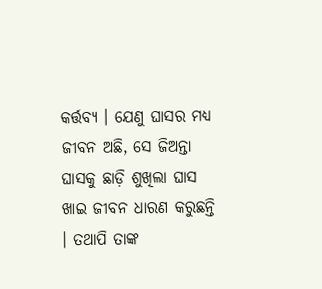କର୍ତ୍ତବ୍ୟ । ଯେଣୁ ଘାସର ମଧ୍ୟ ଜୀବନ ଅଛି, ସେ ଜିଅନ୍ତା ଘାସକୁ ଛାଡ଼ି ଶୁଖିଲା ଘାସ ଖାଇ ଜୀବନ ଧାରଣ କରୁଛନ୍ତି । ତଥାପି ତାଙ୍କ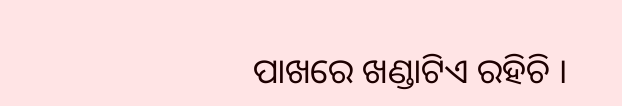ପାଖରେ ଖଣ୍ଡାଟିଏ ରହିଚି ।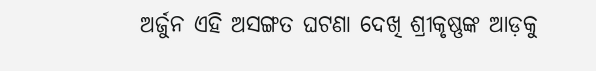ଅର୍ଜୁନ ଏହି ଅସଙ୍ଗତ ଘଟଣା ଦେଖି ଶ୍ରୀକୃଷ୍ଣଙ୍କ ଆଡ଼କୁ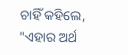ଚାହିଁ କହିଲେ, "ଏହାର ଅର୍ଥ